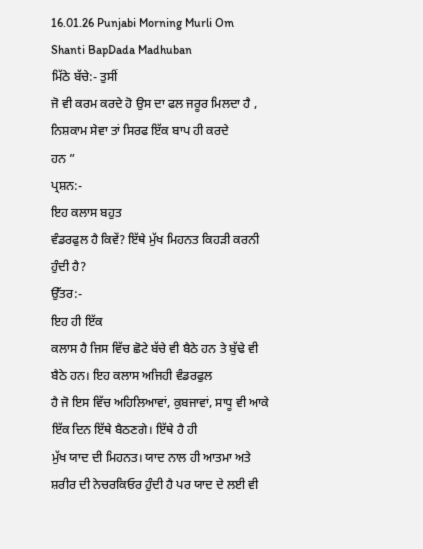16.01.26 Punjabi Morning Murli Om Shanti BapDada Madhuban
ਮਿੱਠੇ ਬੱਚੇ:- ਤੁਸੀਂ
ਜੋ ਵੀ ਕਰਮ ਕਰਦੇ ਹੋ ਉਸ ਦਾ ਫਲ ਜਰੂਰ ਮਿਲਦਾ ਹੈ , ਨਿਸ਼ਕਾਮ ਸੇਵਾ ਤਾਂ ਸਿਰਫ ਇੱਕ ਬਾਪ ਹੀ ਕਰਦੇ
ਹਨ ”
ਪ੍ਰਸ਼ਨ:-
ਇਹ ਕਲਾਸ ਬਹੁਤ
ਵੰਡਰਫੁਲ ਹੈ ਕਿਵੇਂ? ਇੱਥੇ ਮੁੱਖ ਮਿਹਨਤ ਕਿਹੜੀ ਕਰਨੀ ਹੁੰਦੀ ਹੈ?
ਉੱਤਰ:-
ਇਹ ਹੀ ਇੱਕ
ਕਲਾਸ ਹੈ ਜਿਸ ਵਿੱਚ ਛੋਟੇ ਬੱਚੇ ਵੀ ਬੈਠੇ ਹਨ ਤੇ ਬੁੱਢੇ ਵੀ ਬੈਠੇ ਹਨ। ਇਹ ਕਲਾਸ ਅਜਿਹੀ ਵੰਡਰਫੁਲ
ਹੈ ਜੋ ਇਸ ਵਿੱਚ ਅਹਿਲਿਆਵਾਂ, ਕੁਬਜਾਵਾਂ, ਸਾਧੂ ਵੀ ਆਕੇ ਇੱਕ ਦਿਨ ਇੱਥੇ ਬੈਠਣਗੇ। ਇੱਥੇ ਹੈ ਹੀ
ਮੁੱਖ ਯਾਦ ਦੀ ਮਿਹਨਤ। ਯਾਦ ਨਾਲ ਹੀ ਆਤਮਾ ਅਤੇ ਸ਼ਰੀਰ ਦੀ ਨੇਚਰਕਿਓਰ ਹੁੰਦੀ ਹੈ ਪਰ ਯਾਦ ਦੇ ਲਈ ਵੀ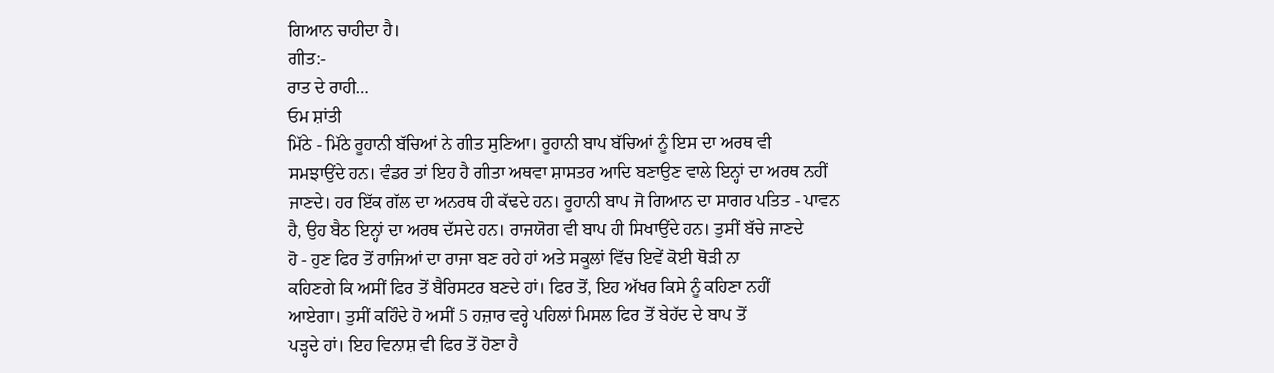ਗਿਆਨ ਚਾਹੀਦਾ ਹੈ।
ਗੀਤ:-
ਰਾਤ ਦੇ ਰਾਹੀ…
ਓਮ ਸ਼ਾਂਤੀ
ਮਿੱਠੇ - ਮਿੱਠੇ ਰੂਹਾਨੀ ਬੱਚਿਆਂ ਨੇ ਗੀਤ ਸੁਣਿਆ। ਰੂਹਾਨੀ ਬਾਪ ਬੱਚਿਆਂ ਨੂੰ ਇਸ ਦਾ ਅਰਥ ਵੀ
ਸਮਝਾਉਂਦੇ ਹਨ। ਵੰਡਰ ਤਾਂ ਇਹ ਹੈ ਗੀਤਾ ਅਥਵਾ ਸ਼ਾਸਤਰ ਆਦਿ ਬਣਾਉਣ ਵਾਲੇ ਇਨ੍ਹਾਂ ਦਾ ਅਰਥ ਨਹੀਂ
ਜਾਣਦੇ। ਹਰ ਇੱਕ ਗੱਲ ਦਾ ਅਨਰਥ ਹੀ ਕੱਢਦੇ ਹਨ। ਰੂਹਾਨੀ ਬਾਪ ਜੋ ਗਿਆਨ ਦਾ ਸਾਗਰ ਪਤਿਤ - ਪਾਵਨ
ਹੈ, ਉਹ ਬੈਠ ਇਨ੍ਹਾਂ ਦਾ ਅਰਥ ਦੱਸਦੇ ਹਨ। ਰਾਜਯੋਗ ਵੀ ਬਾਪ ਹੀ ਸਿਖਾਉਂਦੇ ਹਨ। ਤੁਸੀਂ ਬੱਚੇ ਜਾਣਦੇ
ਹੋ - ਹੁਣ ਫਿਰ ਤੋਂ ਰਾਜਿਆਂ ਦਾ ਰਾਜਾ ਬਣ ਰਹੇ ਹਾਂ ਅਤੇ ਸਕੂਲਾਂ ਵਿੱਚ ਇਵੇਂ ਕੋਈ ਥੋੜੀ ਨਾ
ਕਹਿਣਗੇ ਕਿ ਅਸੀਂ ਫਿਰ ਤੋਂ ਬੈਰਿਸਟਰ ਬਣਦੇ ਹਾਂ। ਫਿਰ ਤੋਂ, ਇਹ ਅੱਖਰ ਕਿਸੇ ਨੂੰ ਕਹਿਣਾ ਨਹੀਂ
ਆਏਗਾ। ਤੁਸੀਂ ਕਹਿੰਦੇ ਹੋ ਅਸੀਂ 5 ਹਜ਼ਾਰ ਵਰ੍ਹੇ ਪਹਿਲਾਂ ਮਿਸਲ ਫਿਰ ਤੋਂ ਬੇਹੱਦ ਦੇ ਬਾਪ ਤੋਂ
ਪੜ੍ਹਦੇ ਹਾਂ। ਇਹ ਵਿਨਾਸ਼ ਵੀ ਫਿਰ ਤੋਂ ਹੋਣਾ ਹੈ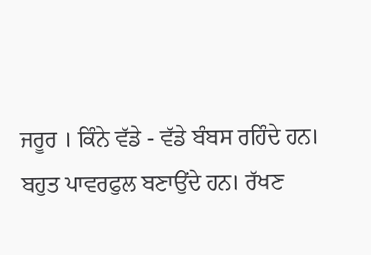ਜਰੂਰ । ਕਿੰਨੇ ਵੱਡੇ - ਵੱਡੇ ਬੰਬਸ ਰਹਿੰਦੇ ਹਨ।
ਬਹੁਤ ਪਾਵਰਫੁਲ ਬਣਾਉਂਦੇ ਹਨ। ਰੱਖਣ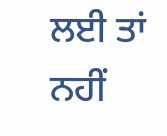ਲਈ ਤਾਂ ਨਹੀਂ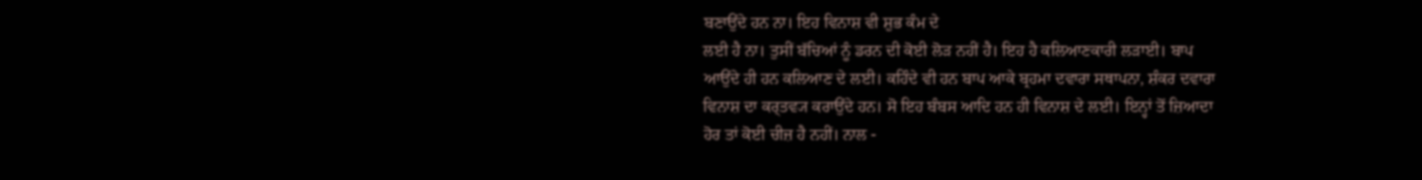ਬਣਾਉਂਦੇ ਹਨ ਨਾ। ਇਹ ਵਿਨਾਸ਼ ਵੀ ਸ਼ੁਭ ਕੰਮ ਦੇ
ਲਈ ਹੈ ਨਾ। ਤੁਸੀਂ ਬੱਚਿਆਂ ਨੂੰ ਡਰਨ ਦੀ ਕੋਈ ਲੋੜ ਨਹੀਂ ਹੈ। ਇਹ ਹੈ ਕਲਿਆਣਕਾਰੀ ਲੜਾਈ। ਬਾਪ
ਆਉਂਦੇ ਹੀ ਹਨ ਕਲਿਆਣ ਦੇ ਲਈ। ਕਹਿੰਦੇ ਵੀ ਹਨ ਬਾਪ ਆਕੇ ਬ੍ਰਹਮਾ ਦਵਾਰਾ ਸਥਾਪਨਾ, ਸ਼ੰਕਰ ਦਵਾਰਾ
ਵਿਨਾਸ਼ ਦਾ ਕਰ੍ਤਵ੍ਯ ਕਰਾਉਂਦੇ ਹਨ। ਸੋ ਇਹ ਬੰਬਸ ਆਦਿ ਹਨ ਹੀ ਵਿਨਾਸ਼ ਦੇ ਲਈ। ਇਨ੍ਹਾਂ ਤੋਂ ਜ਼ਿਆਦਾ
ਹੋਰ ਤਾਂ ਕੋਈ ਚੀਜ਼ ਹੈ ਨਹੀਂ। ਨਾਲ -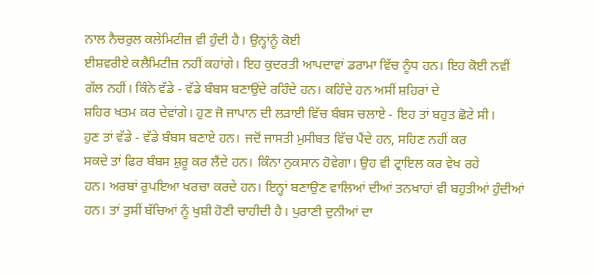ਨਾਲ ਨੈਚਰੁਲ ਕਲੇਮਿਟੀਜ਼ ਵੀ ਹੁੰਦੀ ਹੈ। ਉਨ੍ਹਾਂਨੂੰ ਕੋਈ
ਈਸ਼ਵਰੀਏ ਕਲੈਮਿਟੀਜ਼ ਨਹੀਂ ਕਹਾਂਗੇ। ਇਹ ਕੁਦਰਤੀ ਆਪਦਾਵਾਂ ਡਰਾਮਾ ਵਿੱਚ ਨੂੰਧ ਹਨ। ਇਹ ਕੋਈ ਨਵੀਂ
ਗੱਲ ਨਹੀਂ। ਕਿੰਨੇ ਵੱਡੇ - ਵੱਡੇ ਬੰਬਸ ਬਣਾਉਂਦੇ ਰਹਿੰਦੇ ਹਨ। ਕਹਿੰਦੇ ਹਨ ਅਸੀਂ ਸ਼ਹਿਰਾਂ ਦੇ
ਸ਼ਹਿਰ ਖਤਮ ਕਰ ਦੇਵਾਂਗੇ। ਹੁਣ ਜੋ ਜਾਪਾਨ ਦੀ ਲੜਾਈ ਵਿੱਚ ਬੰਬਸ ਚਲਾਏ - ਇਹ ਤਾਂ ਬਹੁਤ ਛੋਟੇ ਸੀ।
ਹੁਣ ਤਾਂ ਵੱਡੇ - ਵੱਡੇ ਬੰਬਸ ਬਣਾਏ ਹਨ। ਜਦੋਂ ਜਾਸਤੀ ਮੁਸੀਬਤ ਵਿੱਚ ਪੈਂਦੇ ਹਨ, ਸਹਿਣ ਨਹੀਂ ਕਰ
ਸਕਦੇ ਤਾਂ ਫਿਰ ਬੰਬਸ ਸ਼ੁਰੂ ਕਰ ਲੈਂਦੇ ਹਨ। ਕਿੰਨਾ ਨੁਕਸਾਨ ਹੋਵੇਗਾ। ਉਹ ਵੀ ਟ੍ਰਾਇਲ ਕਰ ਵੇਖ ਰਹੇ
ਹਨ। ਅਰਬਾਂ ਰੁਪਇਆ ਖਰਚਾ ਕਰਦੇ ਹਨ। ਇਨ੍ਹਾਂ ਬਣਾਉਣ ਵਾਲਿਆਂ ਦੀਆਂ ਤਨਖਾਹਾਂ ਵੀ ਬਹੁਤੀਆਂ ਹੁੰਦੀਆਂ
ਹਨ। ਤਾਂ ਤੁਸੀਂ ਬੱਚਿਆਂ ਨੂੰ ਖੁਸ਼ੀ ਹੋਣੀ ਚਾਹੀਦੀ ਹੈ। ਪੁਰਾਣੀ ਦੁਨੀਆਂ ਦਾ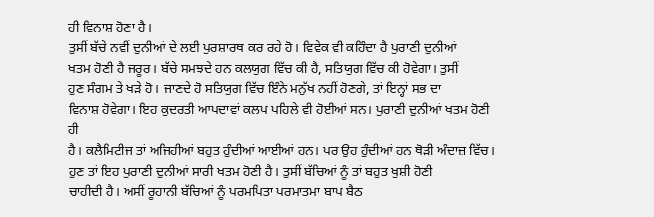ਹੀ ਵਿਨਾਸ਼ ਹੋਣਾ ਹੈ।
ਤੁਸੀਂ ਬੱਚੇ ਨਵੀਂ ਦੁਨੀਆਂ ਦੇ ਲਈ ਪੁਰਸ਼ਾਰਥ ਕਰ ਰਹੇ ਹੋ। ਵਿਵੇਕ ਵੀ ਕਹਿੰਦਾ ਹੈ ਪੁਰਾਣੀ ਦੁਨੀਆਂ
ਖਤਮ ਹੋਣੀ ਹੈ ਜਰੂਰ। ਬੱਚੇ ਸਮਝਦੇ ਹਨ ਕਲਯੁਗ ਵਿੱਚ ਕੀ ਹੈ, ਸਤਿਯੁਗ ਵਿੱਚ ਕੀ ਹੋਵੇਗਾ। ਤੁਸੀਂ
ਹੁਣ ਸੰਗਮ ਤੇ ਖੜੇ ਹੋ। ਜਾਣਦੇ ਹੋ ਸਤਿਯੁਗ ਵਿੱਚ ਇੰਨੇ ਮਨੁੱਖ ਨਹੀਂ ਹੋਣਗੇ, ਤਾਂ ਇਨ੍ਹਾਂ ਸਭ ਦਾ
ਵਿਨਾਸ਼ ਹੋਵੇਗਾ। ਇਹ ਕੁਦਰਤੀ ਆਪਦਾਵਾਂ ਕਲਪ ਪਹਿਲੇ ਵੀ ਹੋਈਆਂ ਸਨ। ਪੁਰਾਣੀ ਦੁਨੀਆਂ ਖਤਮ ਹੋਣੀ ਹੀ
ਹੈ। ਕਲੈਮਿਟੀਜ ਤਾਂ ਅਜਿਹੀਆਂ ਬਹੁਤ ਹੁੰਦੀਆਂ ਆਈਆਂ ਹਨ। ਪਰ ਉਹ ਹੁੰਦੀਆਂ ਹਨ ਥੋੜੀ ਅੰਦਾਜ਼ ਵਿੱਚ।
ਹੁਣ ਤਾਂ ਇਹ ਪੁਰਾਣੀ ਦੁਨੀਆਂ ਸਾਰੀ ਖਤਮ ਹੋਣੀ ਹੈ। ਤੁਸੀਂ ਬੱਚਿਆਂ ਨੂੰ ਤਾਂ ਬਹੁਤ ਖੁਸ਼ੀ ਹੋਣੀ
ਚਾਹੀਦੀ ਹੈ। ਅਸੀਂ ਰੂਹਾਨੀ ਬੱਚਿਆਂ ਨੂੰ ਪਰਮਪਿਤਾ ਪਰਮਾਤਮਾ ਬਾਪ ਬੈਠ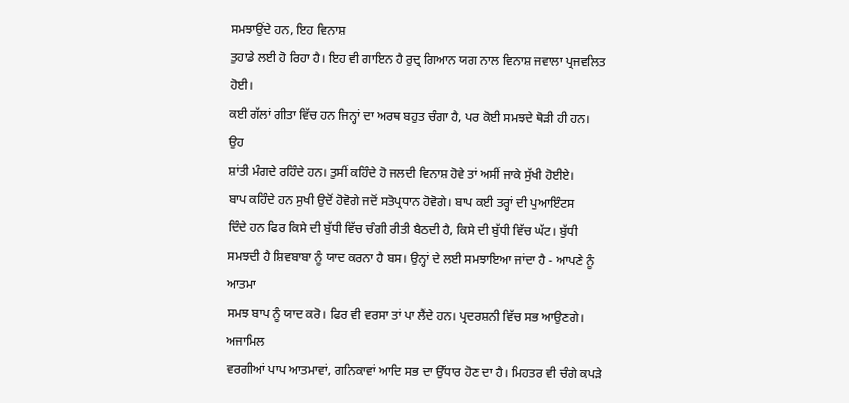ਸਮਝਾਉਂਦੇ ਹਨ, ਇਹ ਵਿਨਾਸ਼
ਤੁਹਾਡੇ ਲਈ ਹੋ ਰਿਹਾ ਹੈ। ਇਹ ਵੀ ਗਾਇਨ ਹੈ ਰੁਦ੍ਰ ਗਿਆਨ ਯਗ ਨਾਲ ਵਿਨਾਸ਼ ਜਵਾਲਾ ਪ੍ਰਜਵਲਿਤ ਹੋਈ।
ਕਈ ਗੱਲਾਂ ਗੀਤਾ ਵਿੱਚ ਹਨ ਜਿਨ੍ਹਾਂ ਦਾ ਅਰਥ ਬਹੁਤ ਚੰਗਾ ਹੈ, ਪਰ ਕੋਈ ਸਮਝਦੇ ਥੋੜੀ ਹੀ ਹਨ। ਉਹ
ਸ਼ਾਂਤੀ ਮੰਗਦੇ ਰਹਿੰਦੇ ਹਨ। ਤੁਸੀਂ ਕਹਿੰਦੇ ਹੋ ਜਲਦੀ ਵਿਨਾਸ਼ ਹੋਵੇ ਤਾਂ ਅਸੀਂ ਜਾਕੇ ਸੁੱਖੀ ਹੋਈਏ।
ਬਾਪ ਕਹਿੰਦੇ ਹਨ ਸੁਖੀ ਉਦੋਂ ਹੋਵੋਗੇ ਜਦੋਂ ਸਤੋਪ੍ਰਧਾਨ ਹੋਵੋਗੇ। ਬਾਪ ਕਈ ਤਰ੍ਹਾਂ ਦੀ ਪੁਆਇੰਟਸ
ਦਿੰਦੇ ਹਨ ਫਿਰ ਕਿਸੇ ਦੀ ਬੁੱਧੀ ਵਿੱਚ ਚੰਗੀ ਰੀਤੀ ਬੈਠਦੀ ਹੈ, ਕਿਸੇ ਦੀ ਬੁੱਧੀ ਵਿੱਚ ਘੱਟ। ਬੁੱਧੀ
ਸਮਝਦੀ ਹੈ ਸ਼ਿਵਬਾਬਾ ਨੂੰ ਯਾਦ ਕਰਨਾ ਹੈ ਬਸ। ਉਨ੍ਹਾਂ ਦੇ ਲਈ ਸਮਝਾਇਆ ਜਾਂਦਾ ਹੈ - ਆਪਣੇ ਨੂੰ ਆਤਮਾ
ਸਮਝ ਬਾਪ ਨੂੰ ਯਾਦ ਕਰੋ। ਫਿਰ ਵੀ ਵਰਸਾ ਤਾਂ ਪਾ ਲੈਂਦੇ ਹਨ। ਪ੍ਰਦਰਸ਼ਨੀ ਵਿੱਚ ਸਭ ਆਉਣਗੇ। ਅਜਾਮਿਲ
ਵਰਗੀਆਂ ਪਾਪ ਆਤਮਾਵਾਂ, ਗਨਿਕਾਵਾਂ ਆਦਿ ਸਭ ਦਾ ਉੱਧਾਰ ਹੋਣ ਦਾ ਹੈ। ਮਿਹਤਰ ਵੀ ਚੰਗੇ ਕਪੜੇ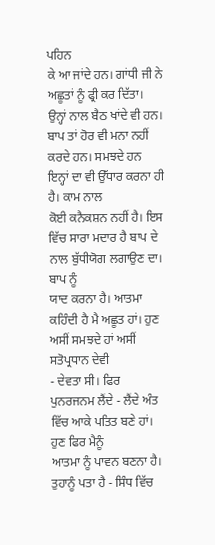ਪਹਿਨ
ਕੇ ਆ ਜਾਂਦੇ ਹਨ। ਗਾਂਧੀ ਜੀ ਨੇ ਅਛੂਤਾਂ ਨੂੰ ਫ੍ਰੀ ਕਰ ਦਿੱਤਾ। ਉਨ੍ਹਾਂ ਨਾਲ ਬੈਠ ਖਾਂਦੇ ਵੀ ਹਨ।
ਬਾਪ ਤਾਂ ਹੋਰ ਵੀ ਮਨਾ ਨਹੀਂ ਕਰਦੇ ਹਨ। ਸਮਝਦੇ ਹਨ ਇਨ੍ਹਾਂ ਦਾ ਵੀ ਉੱਧਾਰ ਕਰਨਾ ਹੀ ਹੈ। ਕਾਮ ਨਾਲ
ਕੋਈ ਕਨੈਕਸ਼ਨ ਨਹੀਂ ਹੈ। ਇਸ ਵਿੱਚ ਸਾਰਾ ਮਦਾਰ ਹੈ ਬਾਪ ਦੇ ਨਾਲ ਬੁੱਧੀਯੋਗ ਲਗਾਉਣ ਦਾ। ਬਾਪ ਨੂੰ
ਯਾਦ ਕਰਨਾ ਹੈ। ਆਤਮਾ ਕਹਿੰਦੀ ਹੈ ਮੈ ਅਛੂਤ ਹਾਂ। ਹੁਣ ਅਸੀਂ ਸਮਝਦੇ ਹਾਂ ਅਸੀਂ ਸਤੋਪ੍ਰਧਾਨ ਦੇਵੀ
- ਦੇਵਤਾ ਸੀ। ਫਿਰ ਪੁਨਰਜਨਮ ਲੈਂਦੇ - ਲੈਂਦੇ ਅੰਤ ਵਿੱਚ ਆਕੇ ਪਤਿਤ ਬਣੇ ਹਾਂ। ਹੁਣ ਫਿਰ ਮੈਨੂੰ
ਆਤਮਾ ਨੂੰ ਪਾਵਨ ਬਣਨਾ ਹੈ। ਤੁਹਾਨੂੰ ਪਤਾ ਹੈ - ਸਿੰਧ ਵਿੱਚ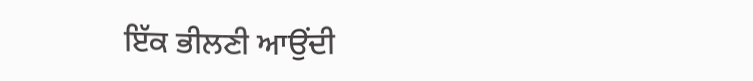ਇੱਕ ਭੀਲਣੀ ਆਉਂਦੀ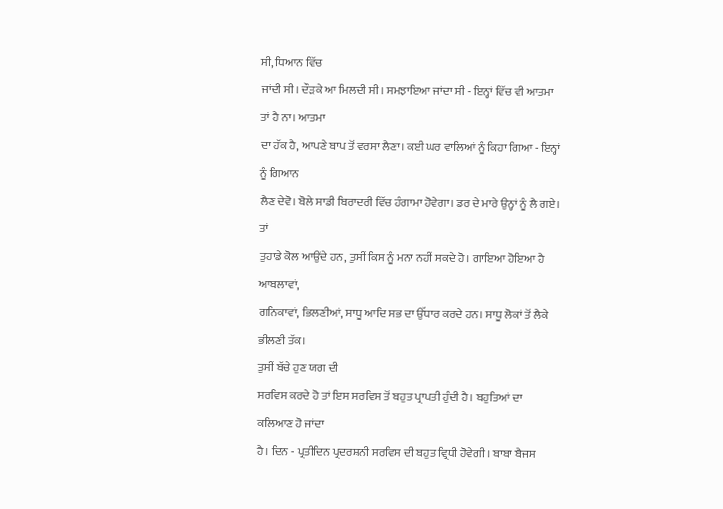ਸੀ, ਧਿਆਨ ਵਿੱਚ
ਜਾਂਦੀ ਸੀ। ਦੌੜਕੇ ਆ ਮਿਲਦੀ ਸੀ। ਸਮਝਾਇਆ ਜਾਂਦਾ ਸੀ - ਇਨ੍ਹਾਂ ਵਿੱਚ ਵੀ ਆਤਮਾ ਤਾਂ ਹੈ ਨਾ। ਆਤਮਾ
ਦਾ ਹੱਕ ਹੈ, ਆਪਣੇ ਬਾਪ ਤੋਂ ਵਰਸਾ ਲੈਣਾ। ਕਈ ਘਰ ਵਾਲਿਆਂ ਨੂੰ ਕਿਹਾ ਗਿਆ - ਇਨ੍ਹਾਂ ਨੂੰ ਗਿਆਨ
ਲੈਣ ਦੇਵੋ। ਬੋਲੇ ਸਾਡੀ ਬਿਰਾਦਰੀ ਵਿੱਚ ਹੰਗਾਮਾ ਹੋਵੇਗਾ। ਡਰ ਦੇ ਮਾਰੇ ਉਨ੍ਹਾਂ ਨੂੰ ਲੈ ਗਏ। ਤਾਂ
ਤੁਹਾਡੇ ਕੋਲ ਆਉਂਦੇ ਹਨ, ਤੁਸੀਂ ਕਿਸ ਨੂੰ ਮਨਾ ਨਹੀਂ ਸਕਦੇ ਹੋ। ਗਾਇਆ ਹੋਇਆ ਹੈ ਆਬਲਾਵਾਂ,
ਗਨਿਕਾਵਾਂ, ਭਿਲਣੀਆਂ, ਸਾਧੂ ਆਦਿ ਸਭ ਦਾ ਉੱਧਾਰ ਕਰਦੇ ਹਨ। ਸਾਧੂ ਲੋਕਾਂ ਤੋਂ ਲੈਕੇ ਭੀਲਣੀ ਤੱਕ।
ਤੁਸੀਂ ਬੱਚੇ ਹੁਣ ਯਗ ਦੀ
ਸਰਵਿਸ ਕਰਦੇ ਹੋ ਤਾਂ ਇਸ ਸਰਵਿਸ ਤੋਂ ਬਹੁਤ ਪ੍ਰਾਪਤੀ ਹੁੰਦੀ ਹੈ। ਬਹੁਤਿਆਂ ਦਾ ਕਲਿਆਣ ਹੋ ਜਾਂਦਾ
ਹੈ। ਦਿਨ - ਪ੍ਰਤੀਦਿਨ ਪ੍ਰਦਰਸ਼ਨੀ ਸਰਵਿਸ ਦੀ ਬਹੁਤ ਵ੍ਰਿਧੀ ਹੋਵੇਗੀ। ਬਾਬਾ ਬੈਜਸ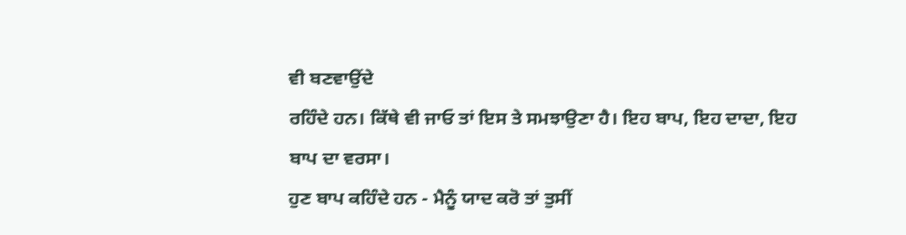ਵੀ ਬਣਵਾਉਂਦੇ
ਰਹਿੰਦੇ ਹਨ। ਕਿੱਥੇ ਵੀ ਜਾਓ ਤਾਂ ਇਸ ਤੇ ਸਮਝਾਉਣਾ ਹੈ। ਇਹ ਬਾਪ, ਇਹ ਦਾਦਾ, ਇਹ ਬਾਪ ਦਾ ਵਰਸਾ।
ਹੁਣ ਬਾਪ ਕਹਿੰਦੇ ਹਨ - ਮੈਨੂੰ ਯਾਦ ਕਰੋ ਤਾਂ ਤੁਸੀਂ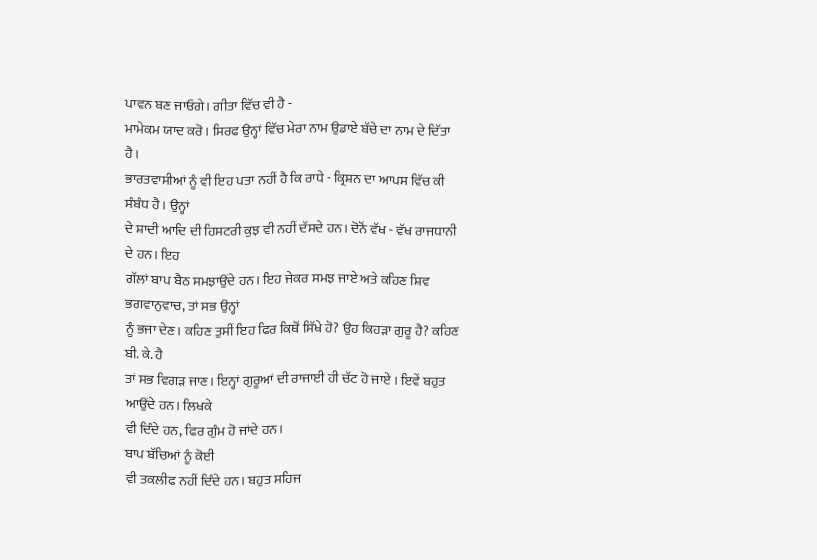ਪਾਵਨ ਬਣ ਜਾਓਗੇ। ਗੀਤਾ ਵਿੱਚ ਵੀ ਹੈ -
ਮਾਮੇਕਮ ਯਾਦ ਕਰੋ। ਸਿਰਫ ਉਨ੍ਹਾਂ ਵਿੱਚ ਮੇਰਾ ਨਾਮ ਉਡਾਏ ਬੱਚੇ ਦਾ ਨਾਮ ਦੇ ਦਿੱਤਾ ਹੈ।
ਭਾਰਤਵਾਸੀਆਂ ਨੂੰ ਵੀ ਇਹ ਪਤਾ ਨਹੀਂ ਹੈ ਕਿ ਰਾਧੇ - ਕ੍ਰਿਸ਼ਨ ਦਾ ਆਪਸ ਵਿੱਚ ਕੀ ਸੰਬੰਧ ਹੈ। ਉਨ੍ਹਾਂ
ਦੇ ਸ਼ਾਦੀ ਆਦਿ ਦੀ ਹਿਸਟਰੀ ਕੁਝ ਵੀ ਨਹੀਂ ਦੱਸਦੇ ਹਨ। ਦੋਨੋਂ ਵੱਖ - ਵੱਖ ਰਾਜਧਾਨੀ ਦੇ ਹਨ। ਇਹ
ਗੱਲਾਂ ਬਾਪ ਬੈਠ ਸਮਝਾਉਂਦੇ ਹਨ। ਇਹ ਜੇਕਰ ਸਮਝ ਜਾਏ ਅਤੇ ਕਹਿਣ ਸ਼ਿਵ ਭਗਵਾਨੁਵਾਚ, ਤਾਂ ਸਭ ਉਨ੍ਹਾਂ
ਨੂੰ ਭਜਾ ਦੇਣ। ਕਹਿਣ ਤੁਸੀਂ ਇਹ ਫਿਰ ਕਿਥੋਂ ਸਿੱਖੇ ਹੋ? ਉਹ ਕਿਹੜਾ ਗੁਰੂ ਹੈ? ਕਹਿਣ ਬੀ. ਕੇ. ਹੈ
ਤਾਂ ਸਭ ਵਿਗੜ ਜਾਣ। ਇਨ੍ਹਾਂ ਗੁਰੂਆਂ ਦੀ ਰਾਜਾਈ ਹੀ ਚੱਟ ਹੋ ਜਾਏ । ਇਵੇਂ ਬਹੁਤ ਆਉਂਦੇ ਹਨ। ਲਿਖਕੇ
ਵੀ ਦਿੰਦੇ ਹਨ, ਫਿਰ ਗੁੰਮ ਹੋ ਜਾਂਦੇ ਹਨ।
ਬਾਪ ਬੱਚਿਆਂ ਨੂੰ ਕੋਈ
ਵੀ ਤਕਲੀਫ ਨਹੀਂ ਦਿੰਦੇ ਹਨ। ਬਹੁਤ ਸਹਿਜ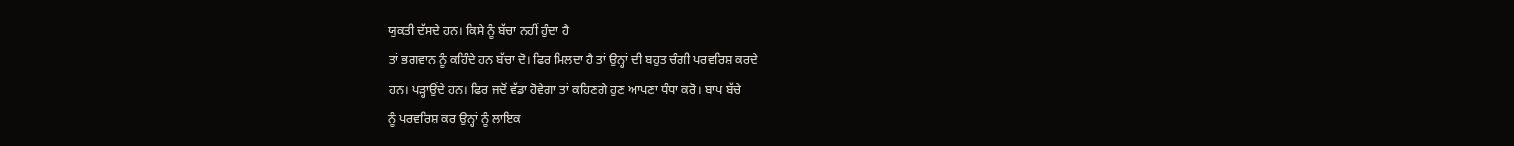ਯੁਕਤੀ ਦੱਸਦੇ ਹਨ। ਕਿਸੇ ਨੂੰ ਬੱਚਾ ਨਹੀਂ ਹੁੰਦਾ ਹੈ
ਤਾਂ ਭਗਵਾਨ ਨੂੰ ਕਹਿੰਦੇ ਹਨ ਬੱਚਾ ਦੋ। ਫਿਰ ਮਿਲਦਾ ਹੈ ਤਾਂ ਉਨ੍ਹਾਂ ਦੀ ਬਹੁਤ ਚੰਗੀ ਪਰਵਰਿਸ਼ ਕਰਦੇ
ਹਨ। ਪੜ੍ਹਾਉਂਦੇ ਹਨ। ਫਿਰ ਜਦੋਂ ਵੱਡਾ ਹੋਵੇਗਾ ਤਾਂ ਕਹਿਣਗੇ ਹੁਣ ਆਪਣਾ ਧੰਧਾ ਕਰੋ। ਬਾਪ ਬੱਚੇ
ਨੂੰ ਪਰਵਰਿਸ਼ ਕਰ ਉਨ੍ਹਾਂ ਨੂੰ ਲਾਇਕ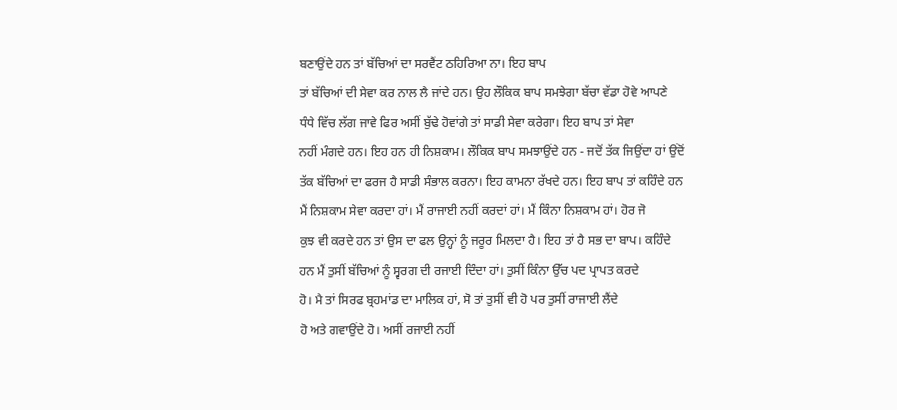ਬਣਾਉਂਦੇ ਹਨ ਤਾਂ ਬੱਚਿਆਂ ਦਾ ਸਰਵੈਂਟ ਠਹਿਰਿਆ ਨਾ। ਇਹ ਬਾਪ
ਤਾਂ ਬੱਚਿਆਂ ਦੀ ਸੇਵਾ ਕਰ ਨਾਲ ਲੈ ਜਾਂਦੇ ਹਨ। ਉਹ ਲੌਕਿਕ ਬਾਪ ਸਮਝੇਗਾ ਬੱਚਾ ਵੱਡਾ ਹੋਵੇ ਆਪਣੇ
ਧੰਧੇ ਵਿੱਚ ਲੱਗ ਜਾਵੇ ਫਿਰ ਅਸੀਂ ਬੁੱਢੇ ਹੋਵਾਂਗੇ ਤਾਂ ਸਾਡੀ ਸੇਵਾ ਕਰੇਗਾ। ਇਹ ਬਾਪ ਤਾਂ ਸੇਵਾ
ਨਹੀਂ ਮੰਗਦੇ ਹਨ। ਇਹ ਹਨ ਹੀ ਨਿਸ਼ਕਾਮ। ਲੌਕਿਕ ਬਾਪ ਸਮਝਾਉਂਦੇ ਹਨ - ਜਦੋਂ ਤੱਕ ਜਿਉਂਦਾ ਹਾਂ ਉਂਦੋਂ
ਤੱਕ ਬੱਚਿਆਂ ਦਾ ਫਰਜ ਹੈ ਸਾਡੀ ਸੰਭਾਲ ਕਰਨਾ। ਇਹ ਕਾਮਨਾ ਰੱਖਦੇ ਹਨ। ਇਹ ਬਾਪ ਤਾਂ ਕਹਿੰਦੇ ਹਨ
ਮੈਂ ਨਿਸ਼ਕਾਮ ਸੇਵਾ ਕਰਦਾ ਹਾਂ। ਮੈਂ ਰਾਜਾਈ ਨਹੀਂ ਕਰਦਾਂ ਹਾਂ। ਮੈਂ ਕਿੰਨਾ ਨਿਸ਼ਕਾਮ ਹਾਂ। ਹੋਰ ਜੋ
ਕੁਝ ਵੀ ਕਰਦੇ ਹਨ ਤਾਂ ਉਸ ਦਾ ਫਲ ਉਨ੍ਹਾਂ ਨੂੰ ਜਰੂਰ ਮਿਲਦਾ ਹੈ। ਇਹ ਤਾਂ ਹੈ ਸਭ ਦਾ ਬਾਪ। ਕਹਿੰਦੇ
ਹਨ ਮੈਂ ਤੁਸੀਂ ਬੱਚਿਆਂ ਨੂੰ ਸ੍ਵਰਗ ਦੀ ਰਜਾਈ ਦਿੰਦਾ ਹਾਂ। ਤੁਸੀਂ ਕਿੰਨਾ ਉੱਚ ਪਦ ਪ੍ਰਾਪਤ ਕਰਦੇ
ਹੋ। ਮੈ ਤਾਂ ਸਿਰਫ ਬ੍ਰਹਮਾਂਡ ਦਾ ਮਾਲਿਕ ਹਾਂ, ਸੋ ਤਾਂ ਤੁਸੀਂ ਵੀ ਹੋ ਪਰ ਤੁਸੀਂ ਰਾਜਾਈ ਲੈਂਦੇ
ਹੋ ਅਤੇ ਗਵਾਉਂਦੇ ਹੋ। ਅਸੀਂ ਰਜਾਈ ਨਹੀਂ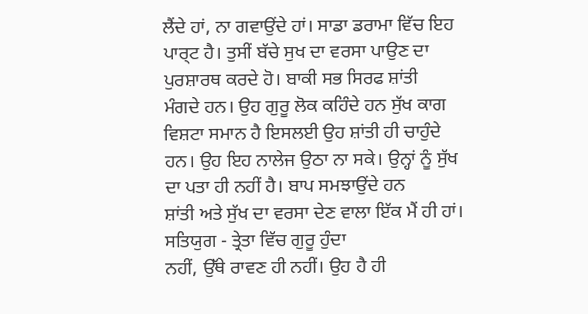ਲੈਂਦੇ ਹਾਂ, ਨਾ ਗਵਾਉਂਦੇ ਹਾਂ। ਸਾਡਾ ਡਰਾਮਾ ਵਿੱਚ ਇਹ
ਪਾਰ੍ਟ ਹੈ। ਤੁਸੀਂ ਬੱਚੇ ਸੁਖ ਦਾ ਵਰਸਾ ਪਾਉਣ ਦਾ ਪੁਰਸ਼ਾਰਥ ਕਰਦੇ ਹੋ। ਬਾਕੀ ਸਭ ਸਿਰਫ ਸ਼ਾਂਤੀ
ਮੰਗਦੇ ਹਨ। ਉਹ ਗੁਰੂ ਲੋਕ ਕਹਿੰਦੇ ਹਨ ਸੁੱਖ ਕਾਗ ਵਿਸ਼ਟਾ ਸਮਾਨ ਹੈ ਇਸਲਈ ਉਹ ਸ਼ਾਂਤੀ ਹੀ ਚਾਹੁੰਦੇ
ਹਨ। ਉਹ ਇਹ ਨਾਲੇਜ ਉਠਾ ਨਾ ਸਕੇ। ਉਨ੍ਹਾਂ ਨੂੰ ਸੁੱਖ ਦਾ ਪਤਾ ਹੀ ਨਹੀਂ ਹੈ। ਬਾਪ ਸਮਝਾਉਂਦੇ ਹਨ
ਸ਼ਾਂਤੀ ਅਤੇ ਸੁੱਖ ਦਾ ਵਰਸਾ ਦੇਣ ਵਾਲਾ ਇੱਕ ਮੈਂ ਹੀ ਹਾਂ। ਸਤਿਯੁਗ - ਤ੍ਰੇਤਾ ਵਿੱਚ ਗੁਰੂ ਹੁੰਦਾ
ਨਹੀਂ, ਉੱਥੇ ਰਾਵਣ ਹੀ ਨਹੀਂ। ਉਹ ਹੈ ਹੀ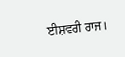ਈਸ਼ਵਰੀ ਰਾਜ।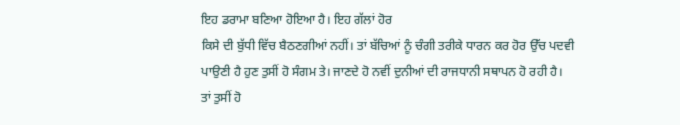ਇਹ ਡਰਾਮਾ ਬਣਿਆ ਹੋਇਆ ਹੈ। ਇਹ ਗੱਲਾਂ ਹੋਰ
ਕਿਸੇ ਦੀ ਬੁੱਧੀ ਵਿੱਚ ਬੈਠਣਗੀਆਂ ਨਹੀਂ। ਤਾਂ ਬੱਚਿਆਂ ਨੂੰ ਚੰਗੀ ਤਰੀਕੇ ਧਾਰਨ ਕਰ ਹੋਰ ਉੱਚ ਪਦਵੀ
ਪਾਉਣੀ ਹੈ ਹੁਣ ਤੁਸੀਂ ਹੋ ਸੰਗਮ ਤੇ। ਜਾਣਦੇ ਹੋ ਨਵੀਂ ਦੁਨੀਆਂ ਦੀ ਰਾਜਧਾਨੀ ਸਥਾਪਨ ਹੋ ਰਹੀ ਹੈ।
ਤਾਂ ਤੁਸੀਂ ਹੋ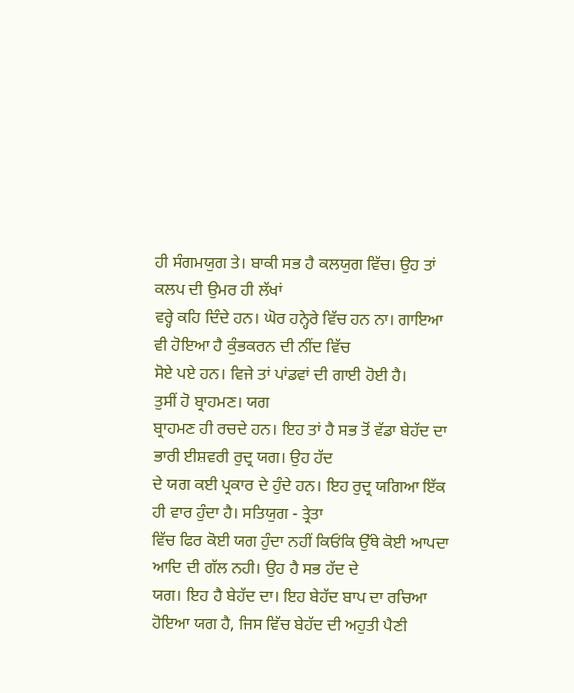ਹੀ ਸੰਗਮਯੁਗ ਤੇ। ਬਾਕੀ ਸਭ ਹੈ ਕਲਯੁਗ ਵਿੱਚ। ਉਹ ਤਾਂ ਕਲਪ ਦੀ ਉਮਰ ਹੀ ਲੱਖਾਂ
ਵਰ੍ਹੇ ਕਹਿ ਦਿੰਦੇ ਹਨ। ਘੋਰ ਹਨ੍ਹੇਰੇ ਵਿੱਚ ਹਨ ਨਾ। ਗਾਇਆ ਵੀ ਹੋਇਆ ਹੈ ਕੁੰਭਕਰਨ ਦੀ ਨੀਂਦ ਵਿੱਚ
ਸੋਏ ਪਏ ਹਨ। ਵਿਜੇ ਤਾਂ ਪਾਂਡਵਾਂ ਦੀ ਗਾਈ ਹੋਈ ਹੈ।
ਤੁਸੀਂ ਹੋ ਬ੍ਰਾਹਮਣ। ਯਗ
ਬ੍ਰਾਹਮਣ ਹੀ ਰਚਦੇ ਹਨ। ਇਹ ਤਾਂ ਹੈ ਸਭ ਤੋਂ ਵੱਡਾ ਬੇਹੱਦ ਦਾ ਭਾਰੀ ਈਸ਼ਵਰੀ ਰੁਦ੍ਰ ਯਗ। ਉਹ ਹੱਦ
ਦੇ ਯਗ ਕਈ ਪ੍ਰਕਾਰ ਦੇ ਹੁੰਦੇ ਹਨ। ਇਹ ਰੁਦ੍ਰ ਯਗਿਆ ਇੱਕ ਹੀ ਵਾਰ ਹੁੰਦਾ ਹੈ। ਸਤਿਯੁਗ - ਤ੍ਰੇਤਾ
ਵਿੱਚ ਫਿਰ ਕੋਈ ਯਗ ਹੁੰਦਾ ਨਹੀਂ ਕਿਓਂਕਿ ਉੱਥੇ ਕੋਈ ਆਪਦਾ ਆਦਿ ਦੀ ਗੱਲ ਨਹੀ। ਉਹ ਹੈ ਸਭ ਹੱਦ ਦੇ
ਯਗ। ਇਹ ਹੈ ਬੇਹੱਦ ਦਾ। ਇਹ ਬੇਹੱਦ ਬਾਪ ਦਾ ਰਚਿਆ ਹੋਇਆ ਯਗ ਹੈ, ਜਿਸ ਵਿੱਚ ਬੇਹੱਦ ਦੀ ਅਹੁਤੀ ਪੈਣੀ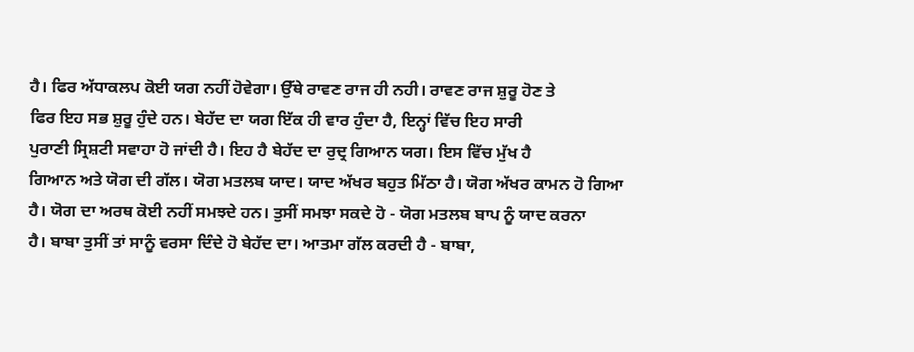ਹੈ। ਫਿਰ ਅੱਧਾਕਲਪ ਕੋਈ ਯਗ ਨਹੀਂ ਹੋਵੇਗਾ। ਉੱਥੇ ਰਾਵਣ ਰਾਜ ਹੀ ਨਹੀ। ਰਾਵਣ ਰਾਜ ਸ਼ੁਰੂ ਹੋਣ ਤੇ
ਫਿਰ ਇਹ ਸਭ ਸ਼ੁਰੂ ਹੁੰਦੇ ਹਨ। ਬੇਹੱਦ ਦਾ ਯਗ ਇੱਕ ਹੀ ਵਾਰ ਹੁੰਦਾ ਹੈ, ਇਨ੍ਹਾਂ ਵਿੱਚ ਇਹ ਸਾਰੀ
ਪੁਰਾਣੀ ਸ੍ਰਿਸ਼ਟੀ ਸਵਾਹਾ ਹੋ ਜਾਂਦੀ ਹੈ। ਇਹ ਹੈ ਬੇਹੱਦ ਦਾ ਰੁਦ੍ਰ ਗਿਆਨ ਯਗ। ਇਸ ਵਿੱਚ ਮੁੱਖ ਹੈ
ਗਿਆਨ ਅਤੇ ਯੋਗ ਦੀ ਗੱਲ। ਯੋਗ ਮਤਲਬ ਯਾਦ। ਯਾਦ ਅੱਖਰ ਬਹੁਤ ਮਿੱਠਾ ਹੈ। ਯੋਗ ਅੱਖਰ ਕਾਮਨ ਹੋ ਗਿਆ
ਹੈ। ਯੋਗ ਦਾ ਅਰਥ ਕੋਈ ਨਹੀਂ ਸਮਝਦੇ ਹਨ। ਤੁਸੀਂ ਸਮਝਾ ਸਕਦੇ ਹੋ - ਯੋਗ ਮਤਲਬ ਬਾਪ ਨੂੰ ਯਾਦ ਕਰਨਾ
ਹੈ। ਬਾਬਾ ਤੁਸੀਂ ਤਾਂ ਸਾਨੂੰ ਵਰਸਾ ਦਿੰਦੇ ਹੋ ਬੇਹੱਦ ਦਾ। ਆਤਮਾ ਗੱਲ ਕਰਦੀ ਹੈ - ਬਾਬਾ,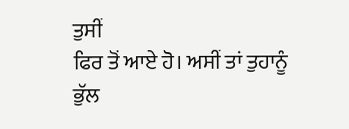ਤੁਸੀਂ
ਫਿਰ ਤੋਂ ਆਏ ਹੋ। ਅਸੀਂ ਤਾਂ ਤੁਹਾਨੂੰ ਭੁੱਲ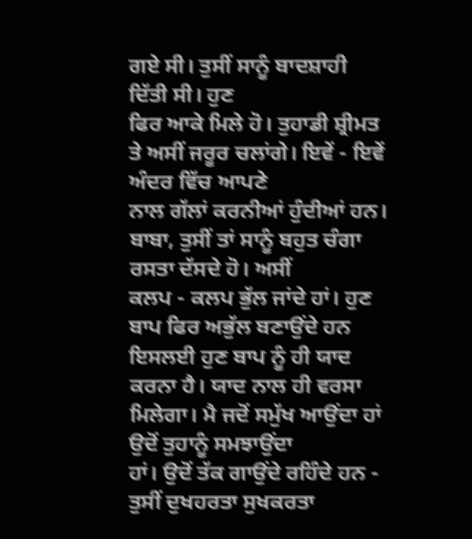ਗਏ ਸੀ। ਤੁਸੀਂ ਸਾਨੂੰ ਬਾਦਸ਼ਾਹੀ ਦਿੱਤੀ ਸੀ। ਹੁਣ
ਫਿਰ ਆਕੇ ਮਿਲੇ ਹੋ। ਤੁਹਾਡੀ ਸ਼੍ਰੀਮਤ ਤੇ ਅਸੀਂ ਜਰੂਰ ਚਲਾਂਗੇ। ਇਵੇਂ - ਇਵੇਂ ਅੰਦਰ ਵਿੱਚ ਆਪਣੇ
ਨਾਲ ਗੱਲਾਂ ਕਰਨੀਆਂ ਹੁੰਦੀਆਂ ਹਨ। ਬਾਬਾ, ਤੁਸੀਂ ਤਾਂ ਸਾਨੂੰ ਬਹੁਤ ਚੰਗਾ ਰਸਤਾ ਦੱਸਦੇ ਹੋ। ਅਸੀਂ
ਕਲਪ - ਕਲਪ ਭੁੱਲ ਜਾਂਦੇ ਹਾਂ। ਹੁਣ ਬਾਪ ਫਿਰ ਅਭੁੱਲ ਬਣਾਉਂਦੇ ਹਨ ਇਸਲਈ ਹੁਣ ਬਾਪ ਨੂੰ ਹੀ ਯਾਦ
ਕਰਨਾ ਹੈ। ਯਾਦ ਨਾਲ ਹੀ ਵਰਸਾ ਮਿਲੇਗਾ। ਮੈ ਜਦੋਂ ਸਮੁੱਖ ਆਉਂਦਾ ਹਾਂ ਉਦੋਂ ਤੁਹਾਨੂੰ ਸਮਝਾਉਂਦਾ
ਹਾਂ। ਉਦੋਂ ਤੱਕ ਗਾਉਂਦੇ ਰਹਿੰਦੇ ਹਨ - ਤੁਸੀਂ ਦੁਖਹਰਤਾ ਸੁਖਕਰਤਾ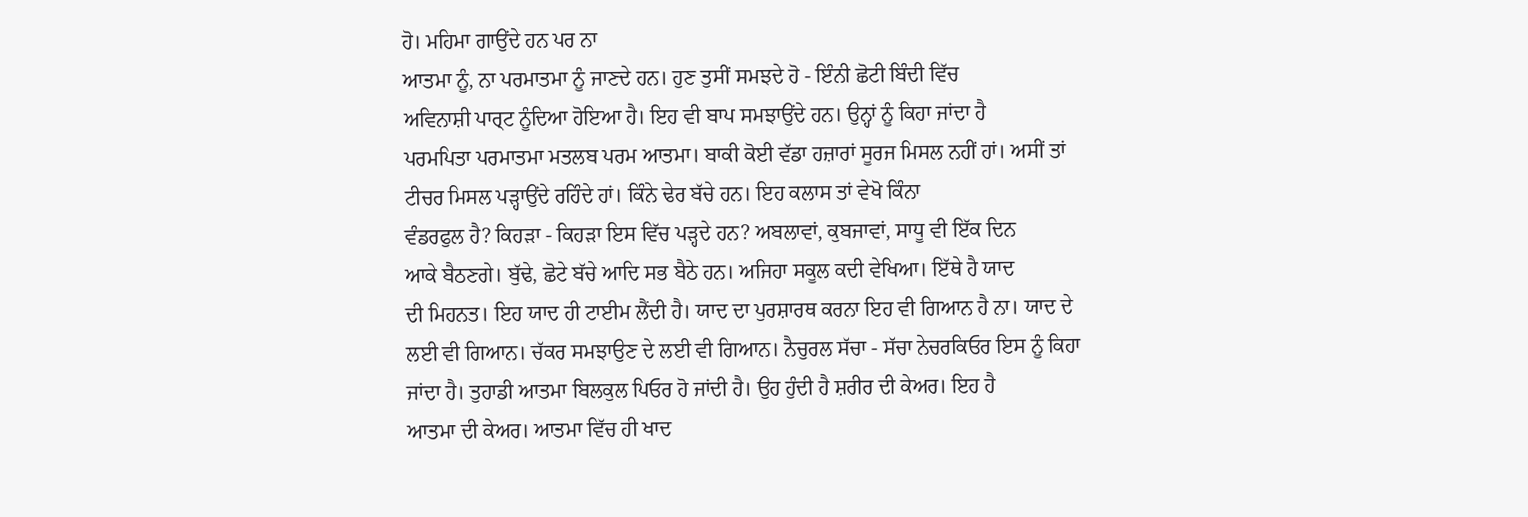ਹੋ। ਮਹਿਮਾ ਗਾਉਂਦੇ ਹਨ ਪਰ ਨਾ
ਆਤਮਾ ਨੂੰ, ਨਾ ਪਰਮਾਤਮਾ ਨੂੰ ਜਾਣਦੇ ਹਨ। ਹੁਣ ਤੁਸੀਂ ਸਮਝਦੇ ਹੋ - ਇੰਨੀ ਛੋਟੀ ਬਿੰਦੀ ਵਿੱਚ
ਅਵਿਨਾਸ਼ੀ ਪਾਰ੍ਟ ਨੂੰਦਿਆ ਹੋਇਆ ਹੈ। ਇਹ ਵੀ ਬਾਪ ਸਮਝਾਉਂਦੇ ਹਨ। ਉਨ੍ਹਾਂ ਨੂੰ ਕਿਹਾ ਜਾਂਦਾ ਹੈ
ਪਰਮਪਿਤਾ ਪਰਮਾਤਮਾ ਮਤਲਬ ਪਰਮ ਆਤਮਾ। ਬਾਕੀ ਕੋਈ ਵੱਡਾ ਹਜ਼ਾਰਾਂ ਸੂਰਜ ਮਿਸਲ ਨਹੀਂ ਹਾਂ। ਅਸੀਂ ਤਾਂ
ਟੀਚਰ ਮਿਸਲ ਪੜ੍ਹਾਉਂਦੇ ਰਹਿੰਦੇ ਹਾਂ। ਕਿੰਨੇ ਢੇਰ ਬੱਚੇ ਹਨ। ਇਹ ਕਲਾਸ ਤਾਂ ਵੇਖੋ ਕਿੰਨਾ
ਵੰਡਰਫੁਲ ਹੈ? ਕਿਹੜਾ - ਕਿਹੜਾ ਇਸ ਵਿੱਚ ਪੜ੍ਹਦੇ ਹਨ? ਅਬਲਾਵਾਂ, ਕੁਬਜਾਵਾਂ, ਸਾਧੂ ਵੀ ਇੱਕ ਦਿਨ
ਆਕੇ ਬੈਠਣਗੇ। ਬੁੱਢੇ, ਛੋਟੇ ਬੱਚੇ ਆਦਿ ਸਭ ਬੈਠੇ ਹਨ। ਅਜਿਹਾ ਸਕੂਲ ਕਦੀ ਵੇਖਿਆ। ਇੱਥੇ ਹੈ ਯਾਦ
ਦੀ ਮਿਹਨਤ। ਇਹ ਯਾਦ ਹੀ ਟਾਈਮ ਲੈਂਦੀ ਹੈ। ਯਾਦ ਦਾ ਪੁਰਸ਼ਾਰਥ ਕਰਨਾ ਇਹ ਵੀ ਗਿਆਨ ਹੈ ਨਾ। ਯਾਦ ਦੇ
ਲਈ ਵੀ ਗਿਆਨ। ਚੱਕਰ ਸਮਝਾਉਣ ਦੇ ਲਈ ਵੀ ਗਿਆਨ। ਨੈਚੁਰਲ ਸੱਚਾ - ਸੱਚਾ ਨੇਚਰਕਿਓਰ ਇਸ ਨੂੰ ਕਿਹਾ
ਜਾਂਦਾ ਹੈ। ਤੁਹਾਡੀ ਆਤਮਾ ਬਿਲਕੁਲ ਪਿਓਰ ਹੋ ਜਾਂਦੀ ਹੈ। ਉਹ ਹੁੰਦੀ ਹੈ ਸ਼ਰੀਰ ਦੀ ਕੇਅਰ। ਇਹ ਹੈ
ਆਤਮਾ ਦੀ ਕੇਅਰ। ਆਤਮਾ ਵਿੱਚ ਹੀ ਖਾਦ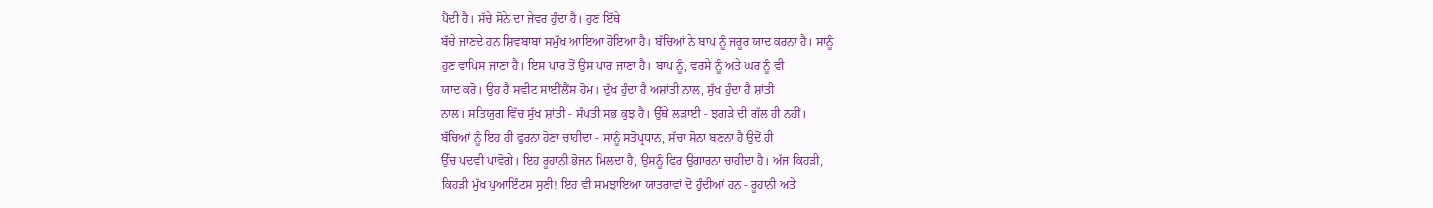ਪੈਂਦੀ ਹੈ। ਸੱਚੇ ਸੋਨੇ ਦਾ ਜੇਵਰ ਹੁੰਦਾ ਹੈ। ਹੁਣ ਇੱਥੇ
ਬੱਚੇ ਜਾਣਦੇ ਹਨ ਸ਼ਿਵਬਾਬਾ ਸਮੁੱਖ ਆਇਆ ਹੋਇਆ ਹੈ। ਬੱਚਿਆਂ ਨੇ ਬਾਪ ਨੂੰ ਜਰੂਰ ਯਾਦ ਕਰਨਾ ਹੈ। ਸਾਨੂੰ
ਹੁਣ ਵਾਪਿਸ ਜਾਣਾ ਹੈ। ਇਸ ਪਾਰ ਤੋਂ ਉਸ ਪਾਰ ਜਾਣਾ ਹੈ। ਬਾਪ ਨੂੰ, ਵਰਸੇ ਨੂੰ ਅਤੇ ਘਰ ਨੂੰ ਵੀ
ਯਾਦ ਕਰੋ। ਉਹ ਹੈ ਸਵੀਟ ਸਾਈਂਲੈਂਸ ਹੋਮ। ਦੁੱਖ ਹੁੰਦਾ ਹੈ ਅਸ਼ਾਂਤੀ ਨਾਲ, ਸੁੱਖ ਹੁੰਦਾ ਹੈ ਸ਼ਾਂਤੀ
ਨਾਲ। ਸਤਿਯੁਗ ਵਿੱਚ ਸੁੱਖ ਸ਼ਾਂਤੀ - ਸੰਪਤੀ ਸਭ ਕੁਝ ਹੈ। ਉੱਥੇ ਲੜਾਈ - ਝਗੜੇ ਦੀ ਗੱਲ ਹੀ ਨਹੀਂ।
ਬੱਚਿਆਂ ਨੂੰ ਇਹ ਹੀ ਫੁਰਨਾ ਹੋਣਾ ਚਾਹੀਦਾ - ਸਾਨੂੰ ਸਤੋਪ੍ਰਧਾਨ, ਸੱਚਾ ਸੋਨਾ ਬਣਨਾ ਹੈ ਉਦੋਂ ਹੀ
ਉੱਚ ਪਦਵੀ ਪਾਵੋਗੇ। ਇਹ ਰੂਹਾਨੀ ਭੋਜਨ ਮਿਲਦਾ ਹੈ, ਉਸਨੂੰ ਫਿਰ ਉਗਾਰਨਾ ਚਾਹੀਦਾ ਹੈ। ਅੱਜ ਕਿਹੜੀ,
ਕਿਹੜੀ ਮੁੱਖ ਪੁਆਇੰਟਸ ਸੁਣੀ! ਇਹ ਵੀ ਸਮਝਾਇਆ ਯਾਤਰਾਵਾਂ ਦੋ ਹੁੰਦੀਆਂ ਹਨ - ਰੂਹਾਨੀ ਅਤੇ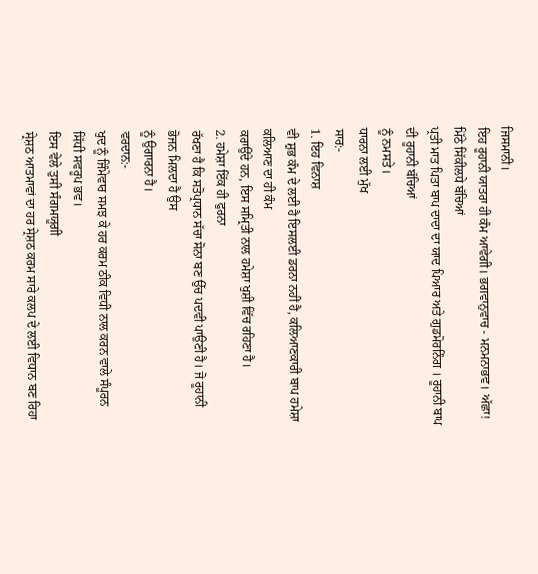ਜਿਸਮਾਨੀ।
ਇਹ ਰੂਹਾਨੀ ਯਾਤਰਾ ਹੀ ਕੰਮ ਆਵੇਗੀ। ਭਗਵਾਨੁਵਾਚ - ਮਨਮਨਾਭਵ। ਅੱਛਾ!
ਮਿੱਠੇ ਸਿੱਕੀਲਧੇ ਬੱਚਿਆਂ
ਪ੍ਰਤੀ ਮਾਤ ਪਿਤਾ ਬਾਪ ਦਾਦਾ ਦਾ ਯਾਦ ਪਿਆਰ ਅਤੇ ਗੁਡਮੋਰਨਿੰਗ । ਰੂਹਾਨੀ ਬਾਪ ਦੀ ਰੂਹਾਨੀ ਬੱਚਿਆਂ
ਨੂੰ ਨਮਸਤੇ।
ਧਾਰਨਾ ਲਈ ਮੁੱਖ
ਸਾਰ:-
1. ਇਹ ਵਿਨਾਸ਼
ਵੀ ਸ਼ੁਭ ਕੰਮ ਦੇ ਲਈ ਹੈ ਇਸਲਈ ਡਰਨਾ ਨਹੀਂ ਹੈ, ਕਲਿਆਣਕਾਰੀ ਬਾਪ ਹਮੇਸ਼ਾ ਕਲਿਆਣ ਦਾ ਹੀ ਕੰਮ
ਕਰਾਉਂਦੇ ਹਨ, ਇਸ ਸਮ੍ਰਿਤੀ ਨਾਲ ਹਮੇਸ਼ਾ ਖੁਸ਼ੀ ਵਿੱਚ ਰਹਿਣਾ ਹੈ।
2. ਹਮੇਸ਼ਾ ਇੱਕ ਹੀ ਫੁਰਨਾ
ਰੱਖਣਾ ਹੈ ਕਿ ਸਤੋਪ੍ਰਧਾਨ ਸੱਚਾ ਸੋਨਾ ਬਣ ਉੱਚ ਪਦਵੀ ਪਾਉਣੀ ਹੈ। ਜੋ ਰੂਹਾਨੀ ਭੋਜਨ ਮਿਲਦਾ ਹੈ ਉਸ
ਨੂੰ ਉਗਾਰਨਾ ਹੈ।
ਵਰਦਾਨ:-
ਖੁਦ ਨੂੰ ਜਿੰਮੇਵਾਰ ਸਮਝ ਕੇ ਹਰ ਕਰਮ ਠੀਕ ਵਿਧੀ ਨਾਲ ਕਰਨ ਵਾਲੇ ਸੰਪੂਰਨ ਸਿੱਧੀ ਸਵਰੂਪ ਭਵ।
ਇਸ ਵੇਲੇ ਤੁਸੀ ਸੰਗਮਯੂਗੀ
ਸ੍ਰੇਸ਼ਠ ਆਤਮਾਵਾਂ ਦਾ ਹਰ ਸ੍ਰੇਸ਼ਠ ਕਰਮ ਸਾਰੇ ਕਲਪ ਦੇ ਲਈ ਵਿਧਾਨ ਬਣ ਰਿਹਾ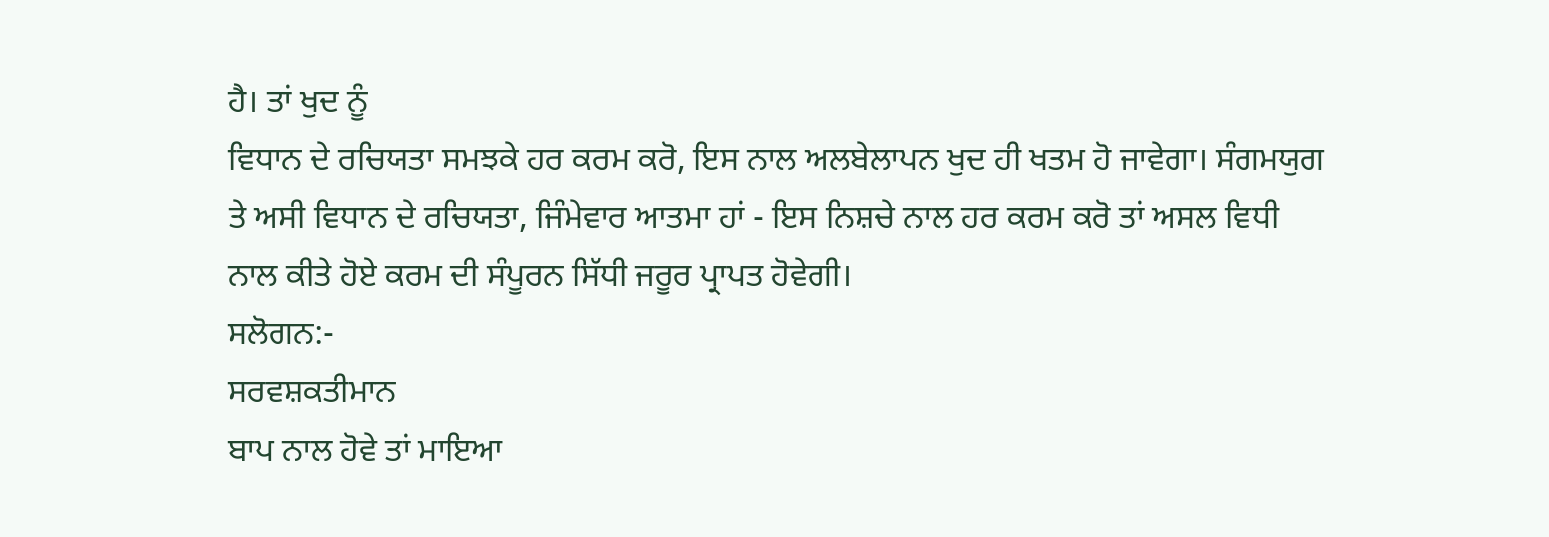ਹੈ। ਤਾਂ ਖੁਦ ਨੂੰ
ਵਿਧਾਨ ਦੇ ਰਚਿਯਤਾ ਸਮਝਕੇ ਹਰ ਕਰਮ ਕਰੋ, ਇਸ ਨਾਲ ਅਲਬੇਲਾਪਨ ਖੁਦ ਹੀ ਖਤਮ ਹੋ ਜਾਵੇਗਾ। ਸੰਗਮਯੁਗ
ਤੇ ਅਸੀ ਵਿਧਾਨ ਦੇ ਰਚਿਯਤਾ, ਜਿੰਮੇਵਾਰ ਆਤਮਾ ਹਾਂ - ਇਸ ਨਿਸ਼ਚੇ ਨਾਲ ਹਰ ਕਰਮ ਕਰੋ ਤਾਂ ਅਸਲ ਵਿਧੀ
ਨਾਲ ਕੀਤੇ ਹੋਏ ਕਰਮ ਦੀ ਸੰਪੂਰਨ ਸਿੱਧੀ ਜਰੂਰ ਪ੍ਰਾਪਤ ਹੋਵੇਗੀ।
ਸਲੋਗਨ:-
ਸਰਵਸ਼ਕਤੀਮਾਨ
ਬਾਪ ਨਾਲ ਹੋਵੇ ਤਾਂ ਮਾਇਆ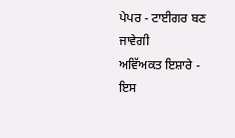ਪੇਪਰ - ਟਾਈਗਰ ਬਣ ਜਾਵੇਗੀ
ਅਵਿੱਅਕਤ ਇਸ਼ਾਰੇ - ਇਸ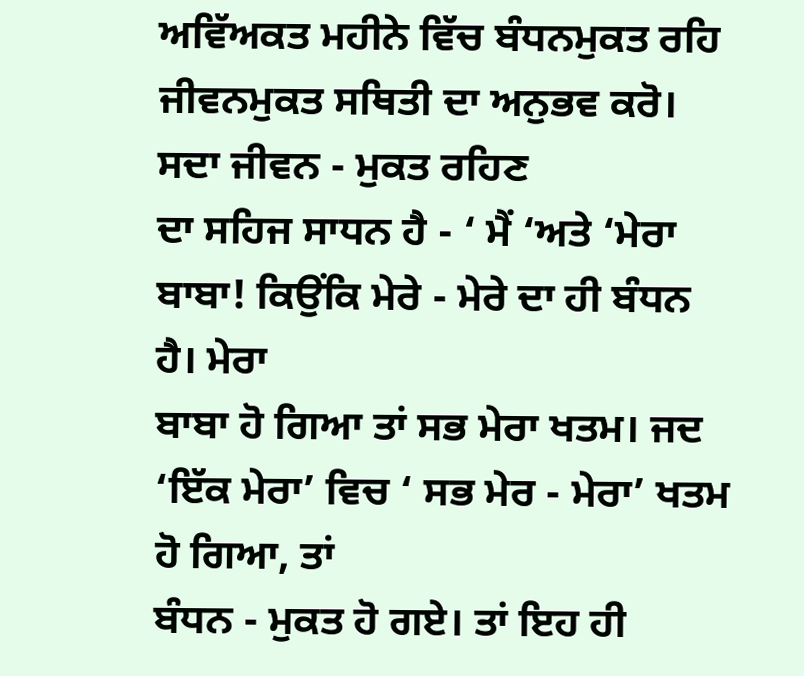ਅਵਿੱਅਕਤ ਮਹੀਨੇ ਵਿੱਚ ਬੰਧਨਮੁਕਤ ਰਹਿ ਜੀਵਨਮੁਕਤ ਸਥਿਤੀ ਦਾ ਅਨੁਭਵ ਕਰੋ।
ਸਦਾ ਜੀਵਨ - ਮੁਕਤ ਰਹਿਣ
ਦਾ ਸਹਿਜ ਸਾਧਨ ਹੈ - ‘ ਮੈਂ ‘ਅਤੇ ‘ਮੇਰਾ ਬਾਬਾ! ਕਿਉਂਕਿ ਮੇਰੇ - ਮੇਰੇ ਦਾ ਹੀ ਬੰਧਨ ਹੈ। ਮੇਰਾ
ਬਾਬਾ ਹੋ ਗਿਆ ਤਾਂ ਸਭ ਮੇਰਾ ਖਤਮ। ਜਦ ‘ਇੱਕ ਮੇਰਾ’ ਵਿਚ ‘ ਸਭ ਮੇਰ - ਮੇਰਾ’ ਖਤਮ ਹੋ ਗਿਆ, ਤਾਂ
ਬੰਧਨ - ਮੁਕਤ ਹੋ ਗਏ। ਤਾਂ ਇਹ ਹੀ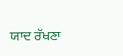ਯਾਦ ਰੱਖਣਾ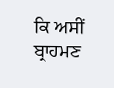ਕਿ ਅਸੀਂ ਬ੍ਰਾਹਮਣ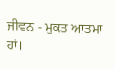ਜੀਵਨ - ਮੁਕਤ ਆਤਮਾ ਹਾਂ।